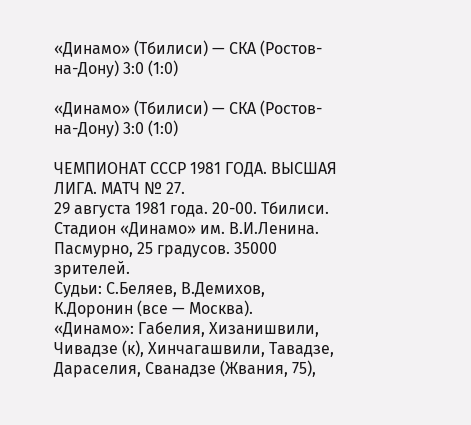«Динамо» (Тбилиси) — СКА (Ростов-на-Дону) 3:0 (1:0)

«Динамо» (Тбилиси) — СКА (Ростов-на-Дону) 3:0 (1:0)

ЧЕМПИОНАТ СССР 1981 ГОДА. ВЫСШАЯ ЛИГА. МАТЧ № 27.
29 августа 1981 года. 20-00. Тбилиси. Стадион «Динамо» им. В.И.Ленина. Пасмурно, 25 градусов. 35000 зрителей.
Судьи: С.Беляев, В.Демихов, К.Доронин (все — Москва).
«Динамо»: Габелия, Хизанишвили, Чивадзе (к), Хинчагашвили, Тавадзе, Дараселия, Сванадзе (Жвания, 75),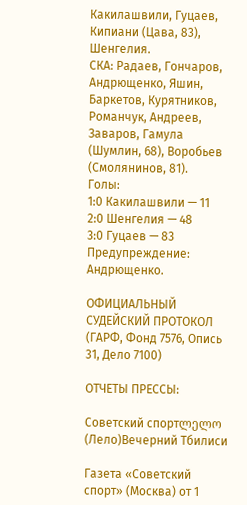Какилашвили, Гуцаев, Кипиани (Цава, 83), Шенгелия.
СКА: Радаев, Гончаров, Андрющенко, Яшин, Баркетов, Курятников, Романчук, Андреев, Заваров, Гамула (Шумлин, 68), Воробьев (Смолянинов, 81).
Голы:
1:0 Какилашвили — 11
2:0 Шенгелия — 48
3:0 Гуцаев — 83
Предупреждение: Андрющенко.

ОФИЦИАЛЬНЫЙ СУДЕЙСКИЙ ПРОТОКОЛ (ГАРФ, Фонд 7576, Опись 31, Дело 7100)

ОТЧЕТЫ ПРЕССЫ:

Советский спортლელო (Лело)Вечерний Тбилиси

Газета «Советский спорт» (Москва) от 1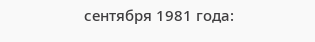сентября 1981 года: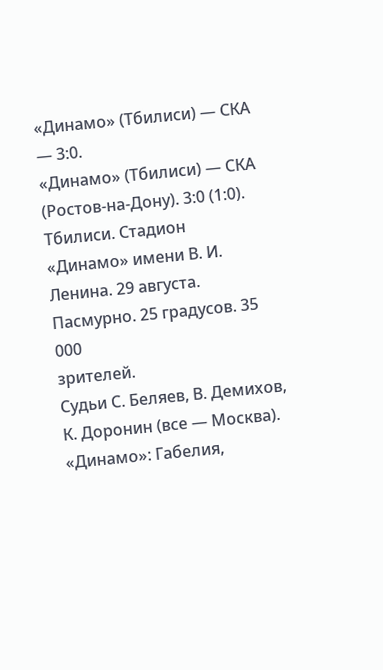«Динамо» (Тбилиси) — СКА — 3:0.
«Динамо» (Тбилиси) — СКА (Ростов-на-Дону). 3:0 (1:0).
Тбилиси. Стадион «Динамо» имени В. И. Ленина. 29 августа. Пасмурно. 25 градусов. 35 000
зрителей.
Судьи С. Беляев, В. Демихов, К. Доронин (все — Москва).
«Динамо»: Габелия,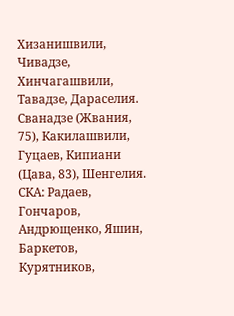Хизанишвили, Чивадзе, Хинчагашвили, Тавадзе, Дараселия. Сванадзе (Жвания, 75), Какилашвили, Гуцаев, Кипиани (Цава, 83), Шенгелия.
СКА: Радаев, Гончаров, Андрющенко, Яшин, Баркетов, Курятников,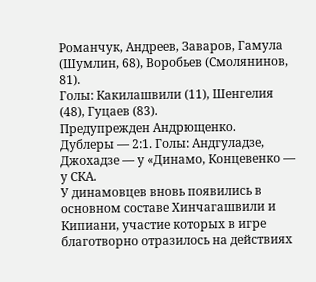Романчук, Андреев, Заваров, Гамула (Шумлин, 68), Воробьев (Смолянинов, 81).
Голы: Какилашвили (11), Шенгелия (48), Гуцаев (83).
Предупрежден Андрющенко.
Дублеры — 2:1. Голы: Андгуладзе, Джохадзе — у «Динамо, Концевенко — у СКА.
У динамовцев вновь появились в основном составе Хинчагашвили и Кипиани, участие которых в игре благотворно отразилось на действиях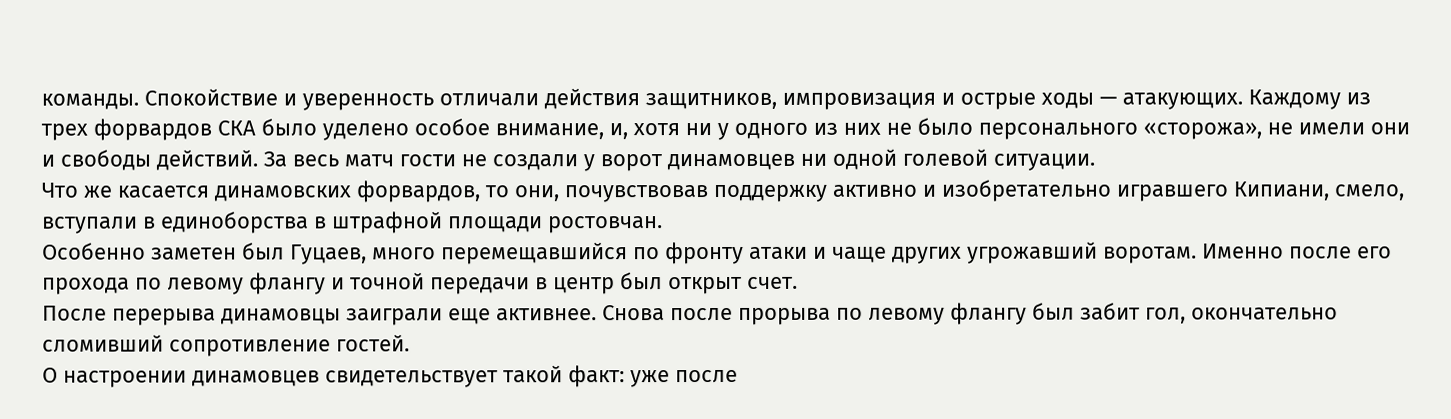команды. Спокойствие и уверенность отличали действия защитников, импровизация и острые ходы — атакующих. Каждому из трех форвардов СКА было уделено особое внимание, и, хотя ни у одного из них не было персонального «сторожа», не имели они и свободы действий. За весь матч гости не создали у ворот динамовцев ни одной голевой ситуации.
Что же касается динамовских форвардов, то они, почувствовав поддержку активно и изобретательно игравшего Кипиани, смело, вступали в единоборства в штрафной площади ростовчан.
Особенно заметен был Гуцаев, много перемещавшийся по фронту атаки и чаще других угрожавший воротам. Именно после его прохода по левому флангу и точной передачи в центр был открыт счет.
После перерыва динамовцы заиграли еще активнее. Снова после прорыва по левому флангу был забит гол, окончательно сломивший сопротивление гостей.
О настроении динамовцев свидетельствует такой факт: уже после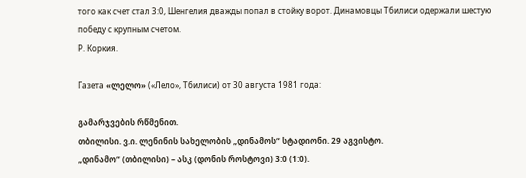того как счет стал 3:0, Шенгелия дважды попал в стойку ворот. Динамовцы Тбилиси одержали шестую победу с крупным счетом.
Р. Коркия.

Газета «ლელო» («Лело», Тбилиси) от 30 августа 1981 года:

გამარჯვების რწმენით.
თბილისი. ვ.ი. ლენინის სახელობის „დინამოს“ სტადიონი. 29 აგვისტო.
„დინამო“ (თბილისი) – ასკ (დონის როსტოვი) 3:0 (1:0).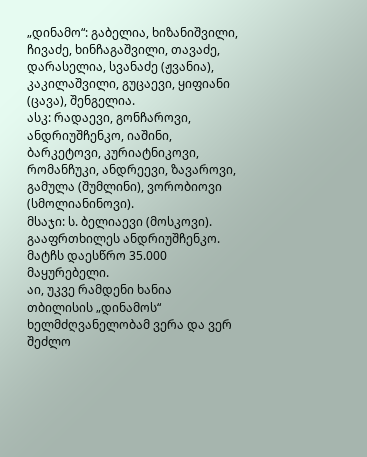„დინამო“: გაბელია, ხიზანიშვილი, ჩივაძე, ხინჩაგაშვილი, თავაძე, დარასელია, სვანაძე (ჟვანია), კაკილაშვილი, გუცაევი, ყიფიანი (ცავა), შენგელია.
ასკ: რადაევი, გონჩაროვი, ანდრიუშჩენკო, იაშინი, ბარკეტოვი, კურიატნიკოვი, რომანჩუკი, ანდრეევი, ზავაროვი, გამულა (შუმლინი), ვორობიოვი (სმოლიანინოვი).
მსაჯი: ს. ბელიაევი (მოსკოვი).
გააფრთხილეს ანდრიუშჩენკო.
მატჩს დაესწრო 35.000 მაყურებელი.
აი, უკვე რამდენი ხანია თბილისის „დინამოს“ ხელმძღვანელობამ ვერა და ვერ შეძლო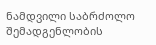ნამდვილი საბრძოლო შემადგენლობის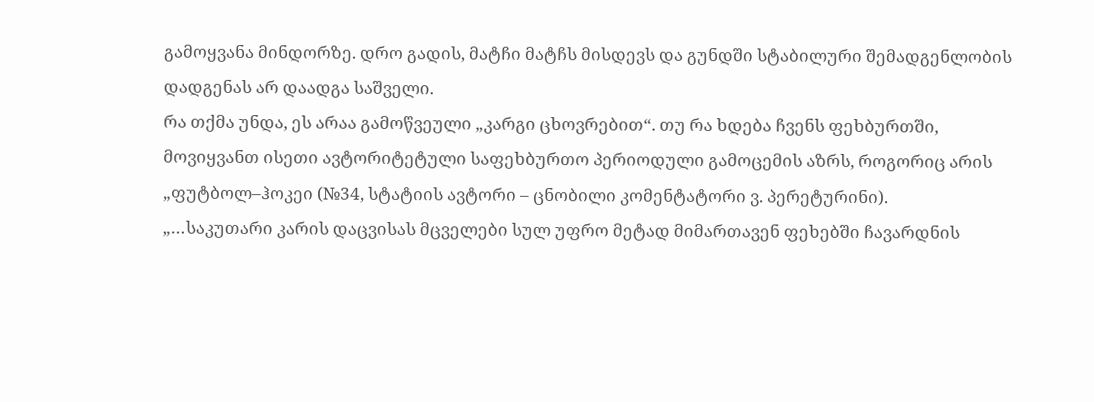გამოყვანა მინდორზე. დრო გადის, მატჩი მატჩს მისდევს და გუნდში სტაბილური შემადგენლობის დადგენას არ დაადგა საშველი.
რა თქმა უნდა, ეს არაა გამოწვეული „კარგი ცხოვრებით“. თუ რა ხდება ჩვენს ფეხბურთში, მოვიყვანთ ისეთი ავტორიტეტული საფეხბურთო პერიოდული გამოცემის აზრს, როგორიც არის „ფუტბოლ–ჰოკეი (№34, სტატიის ავტორი – ცნობილი კომენტატორი ვ. პერეტურინი).
„…საკუთარი კარის დაცვისას მცველები სულ უფრო მეტად მიმართავენ ფეხებში ჩავარდნის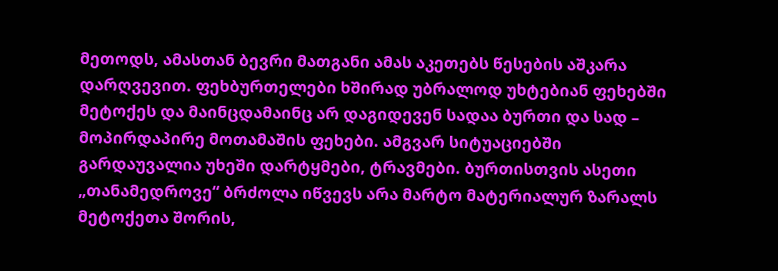მეთოდს, ამასთან ბევრი მათგანი ამას აკეთებს წესების აშკარა დარღვევით. ფეხბურთელები ხშირად უბრალოდ უხტებიან ფეხებში მეტოქეს და მაინცდამაინც არ დაგიდევენ სადაა ბურთი და სად – მოპირდაპირე მოთამაშის ფეხები. ამგვარ სიტუაციებში გარდაუვალია უხეში დარტყმები, ტრავმები. ბურთისთვის ასეთი „თანამედროვე“ ბრძოლა იწვევს არა მარტო მატერიალურ ზარალს მეტოქეთა შორის,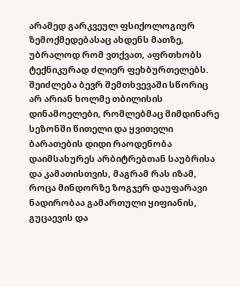არამედ გარკვეულ ფსიქოლოგიურ ზემოქმედებასაც ახდენს მათზე, უბრალოდ რომ ვთქვათ, აფრთხობს ტექნიკურად ძლიერ ფეხბურთელებს.
შეიძლება ბევრ შემთხვევაში სწორიც არ არიან ხოლმე თბილისის დინამოელები, რომლებმაც მიმდინარე სეზონში წითელი და ყვითელი ბარათების დიდი რაოდენობა დაიმსახურეს არბიტრებთან საუბრისა და კამათისთვის, მაგრამ რას იზამ, როცა მინდორზე ზოგჯერ დაუფარავი ნადირობაა გამართული ყიფიანის, გუცაევის და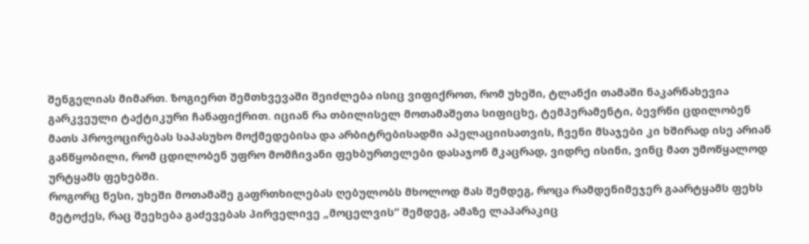შენგელიას მიმართ. ზოგიერთ შემთხვევაში შეიძლება ისიც ვიფიქროთ, რომ უხეში, ტლანქი თამაში ნაკარნახევია გარკვეული ტაქტიკური ჩანაფიქრით. იციან რა თბილისელ მოთამაშეთა სიფიცხე, ტემპერამენტი, ბევრნი ცდილობენ მათს პროვოცირებას საპასუხო მოქმედებისა და არბიტრებისადმი აპელაციისათვის, ჩვენი მსაჯები კი ხშირად ისე არიან განწყობილი, რომ ცდილობენ უფრო მომჩივანი ფეხბურთელები დასაჯონ მკაცრად, ვიდრე ისინი, ვინც მათ უმოწყალოდ ურტყამს ფეხებში.
როგორც წესი, უხეში მოთამაშე გაფრთხილებას ღებულობს მხოლოდ მას შემდეგ, როცა რამდენიმეჯერ გაარტყამს ფეხს მეტოქეს, რაც შეეხება გაძევებას პირველივე „მოცელვის“ შემდეგ, ამაზე ლაპარაკიც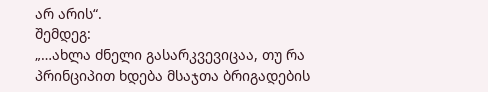არ არის“.
შემდეგ:
„…ახლა ძნელი გასარკვევიცაა, თუ რა პრინციპით ხდება მსაჯთა ბრიგადების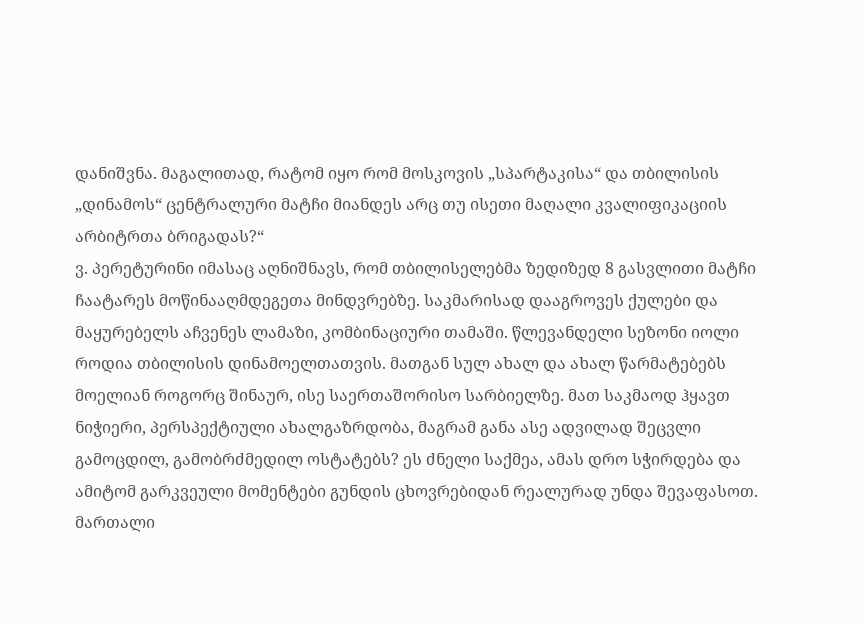დანიშვნა. მაგალითად, რატომ იყო რომ მოსკოვის „სპარტაკისა“ და თბილისის „დინამოს“ ცენტრალური მატჩი მიანდეს არც თუ ისეთი მაღალი კვალიფიკაციის არბიტრთა ბრიგადას?“
ვ. პერეტურინი იმასაც აღნიშნავს, რომ თბილისელებმა ზედიზედ 8 გასვლითი მატჩი ჩაატარეს მოწინააღმდეგეთა მინდვრებზე. საკმარისად დააგროვეს ქულები და მაყურებელს აჩვენეს ლამაზი, კომბინაციური თამაში. წლევანდელი სეზონი იოლი როდია თბილისის დინამოელთათვის. მათგან სულ ახალ და ახალ წარმატებებს მოელიან როგორც შინაურ, ისე საერთაშორისო სარბიელზე. მათ საკმაოდ ჰყავთ ნიჭიერი, პერსპექტიული ახალგაზრდობა, მაგრამ განა ასე ადვილად შეცვლი გამოცდილ, გამობრძმედილ ოსტატებს? ეს ძნელი საქმეა, ამას დრო სჭირდება და ამიტომ გარკვეული მომენტები გუნდის ცხოვრებიდან რეალურად უნდა შევაფასოთ.
მართალი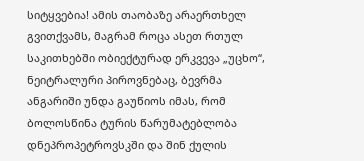სიტყვებია! ამის თაობაზე არაერთხელ გვითქვამს, მაგრამ როცა ასეთ რთულ საკითხებში ობიექტურად ერკვევა „უცხო“, ნეიტრალური პიროვნებაც, ბევრმა ანგარიში უნდა გაუწიოს იმას, რომ ბოლოსწინა ტურის წარუმატებლობა დნეპროპეტროვსკში და შინ ქულის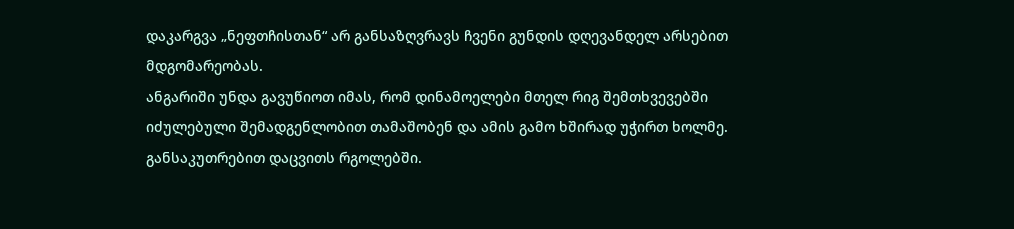დაკარგვა „ნეფთჩისთან“ არ განსაზღვრავს ჩვენი გუნდის დღევანდელ არსებით მდგომარეობას.
ანგარიში უნდა გავუწიოთ იმას, რომ დინამოელები მთელ რიგ შემთხვევებში იძულებული შემადგენლობით თამაშობენ და ამის გამო ხშირად უჭირთ ხოლმე. განსაკუთრებით დაცვითს რგოლებში.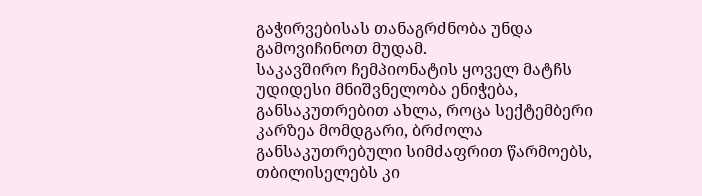გაჭირვებისას თანაგრძნობა უნდა გამოვიჩინოთ მუდამ.
საკავშირო ჩემპიონატის ყოველ მატჩს უდიდესი მნიშვნელობა ენიჭება, განსაკუთრებით ახლა, როცა სექტემბერი კარზეა მომდგარი, ბრძოლა განსაკუთრებული სიმძაფრით წარმოებს, თბილისელებს კი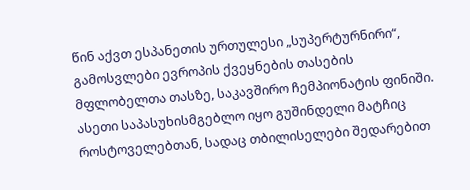წინ აქვთ ესპანეთის ურთულესი „სუპერტურნირი“, გამოსვლები ევროპის ქვეყნების თასების მფლობელთა თასზე, საკავშირო ჩემპიონატის ფინიში.
ასეთი საპასუხისმგებლო იყო გუშინდელი მატჩიც როსტოველებთან, სადაც თბილისელები შედარებით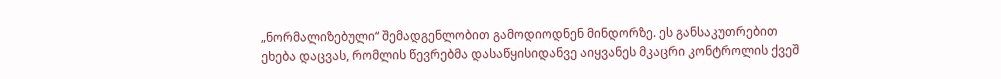„ნორმალიზებული“ შემადგენლობით გამოდიოდნენ მინდორზე. ეს განსაკუთრებით ეხება დაცვას, რომლის წევრებმა დასაწყისიდანვე აიყვანეს მკაცრი კონტროლის ქვეშ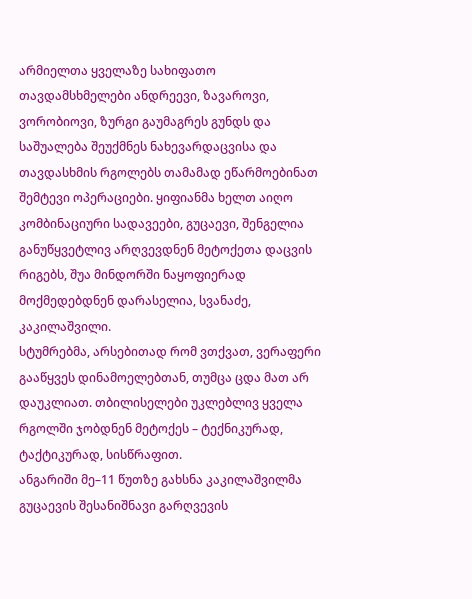არმიელთა ყველაზე სახიფათო თავდამსხმელები ანდრეევი, ზავაროვი, ვორობიოვი, ზურგი გაუმაგრეს გუნდს და საშუალება შეუქმნეს ნახევარდაცვისა და თავდასხმის რგოლებს თამამად ეწარმოებინათ შემტევი ოპერაციები. ყიფიანმა ხელთ აიღო კომბინაციური სადავეები, გუცაევი, შენგელია განუწყვეტლივ არღვევდნენ მეტოქეთა დაცვის რიგებს, შუა მინდორში ნაყოფიერად მოქმედებდნენ დარასელია, სვანაძე, კაკილაშვილი.
სტუმრებმა, არსებითად რომ ვთქვათ, ვერაფერი გააწყვეს დინამოელებთან, თუმცა ცდა მათ არ დაუკლიათ. თბილისელები უკლებლივ ყველა რგოლში ჯობდნენ მეტოქეს – ტექნიკურად, ტაქტიკურად, სისწრაფით.
ანგარიში მე–11 წუთზე გახსნა კაკილაშვილმა გუცაევის შესანიშნავი გარღვევის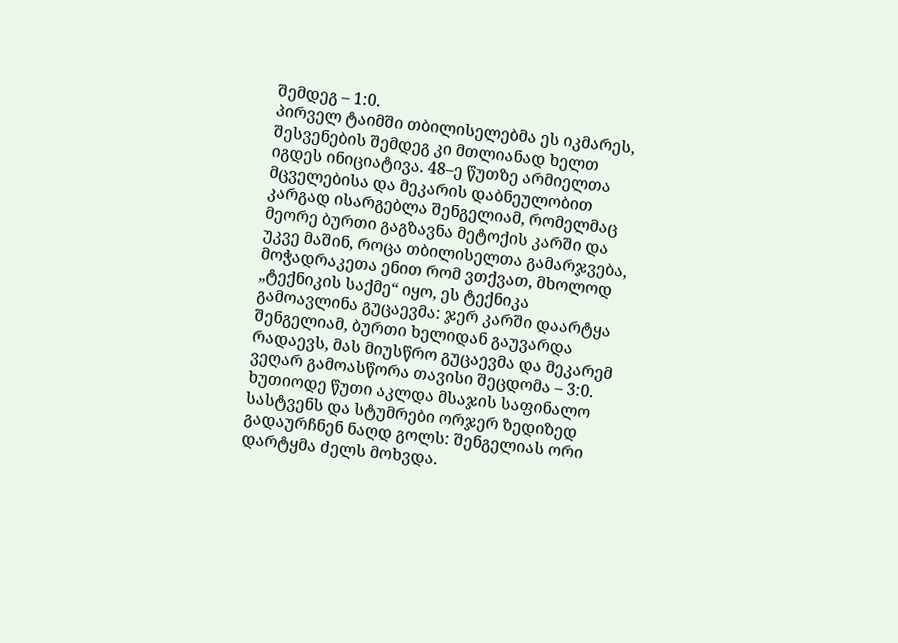შემდეგ – 1:0.
პირველ ტაიმში თბილისელებმა ეს იკმარეს, შესვენების შემდეგ კი მთლიანად ხელთ იგდეს ინიციატივა. 48–ე წუთზე არმიელთა მცველებისა და მეკარის დაბნეულობით კარგად ისარგებლა შენგელიამ, რომელმაც მეორე ბურთი გაგზავნა მეტოქის კარში და უკვე მაშინ, როცა თბილისელთა გამარჯვება, მოჭადრაკეთა ენით რომ ვთქვათ, მხოლოდ „ტექნიკის საქმე“ იყო, ეს ტექნიკა გამოავლინა გუცაევმა: ჯერ კარში დაარტყა შენგელიამ, ბურთი ხელიდან გაუვარდა რადაევს, მას მიუსწრო გუცაევმა და მეკარემ ვეღარ გამოასწორა თავისი შეცდომა – 3:0.
ხუთიოდე წუთი აკლდა მსაჯის საფინალო სასტვენს და სტუმრები ორჯერ ზედიზედ გადაურჩნენ ნაღდ გოლს: შენგელიას ორი დარტყმა ძელს მოხვდა.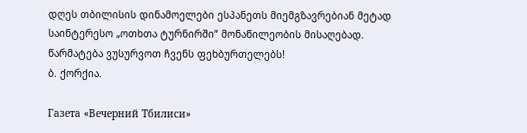დღეს თბილისის დინამოელები ესპანეთს მიემგზავრებიან მეტად საინტერესო „ოთხთა ტურნირში“ მონაწილეობის მისაღებად. წარმატება ვუსურვოთ ჩვენს ფეხბურთელებს!
ბ. ქორქია.

Газета «Вечерний Тбилиси»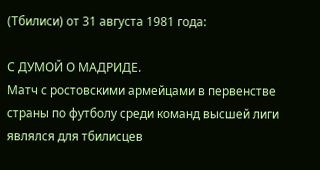(Тбилиси) от 31 августа 1981 года:

С ДУМОЙ О МАДРИДЕ.
Матч с ростовскими армейцами в первенстве страны по футболу среди команд высшей лиги являлся для тбилисцев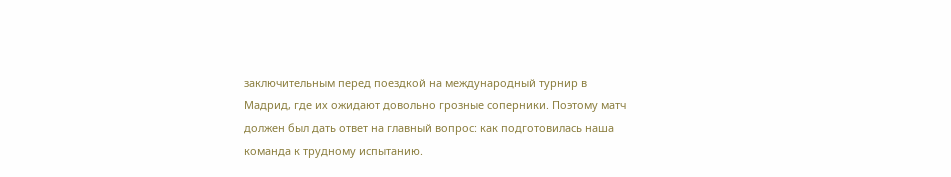заключительным перед поездкой на международный турнир в Мадрид, где их ожидают довольно грозные соперники. Поэтому матч должен был дать ответ на главный вопрос: как подготовилась наша команда к трудному испытанию.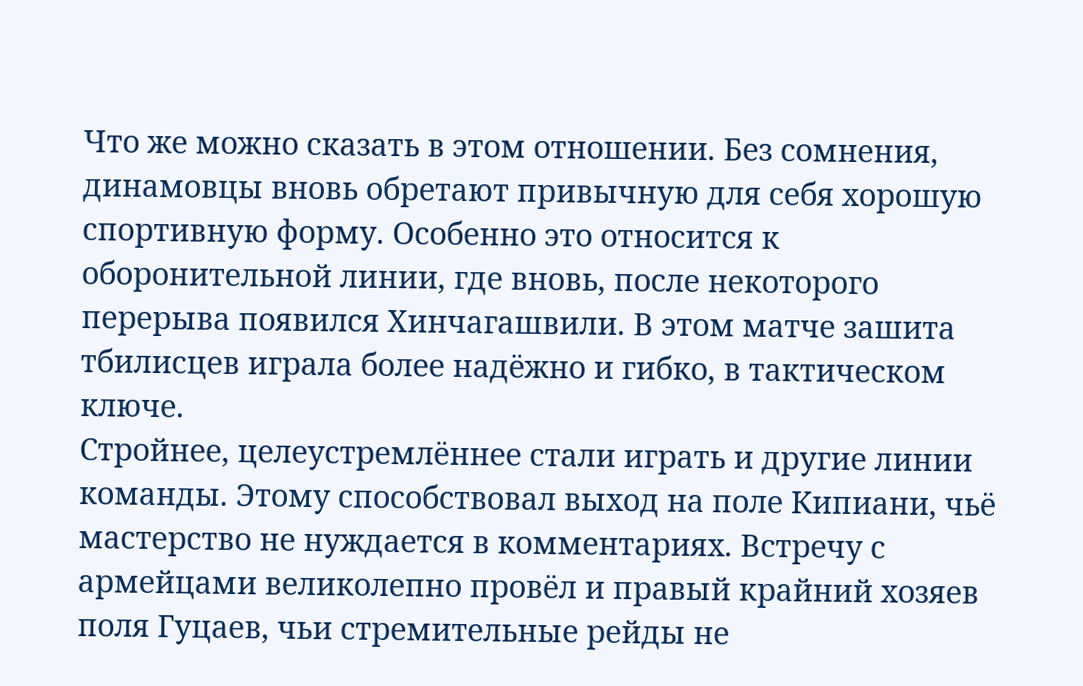Что же можно сказать в этом отношении. Без сомнения, динамовцы вновь обретают привычную для себя хорошую спортивную форму. Особенно это относится к оборонительной линии, где вновь, после некоторого перерыва появился Хинчагашвили. В этом матче зашита тбилисцев играла более надёжно и гибко, в тактическом ключе.
Стройнее, целеустремлённее стали играть и другие линии команды. Этому способствовал выход на поле Кипиани, чьё мастерство не нуждается в комментариях. Встречу с армейцами великолепно провёл и правый крайний хозяев поля Гуцаев, чьи стремительные рейды не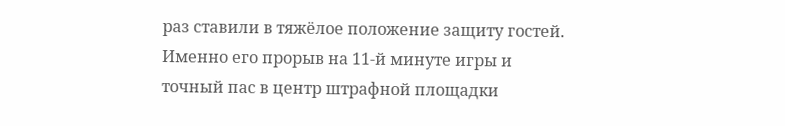раз ставили в тяжёлое положение защиту гостей. Именно его прорыв на 11-й минуте игры и точный пас в центр штрафной площадки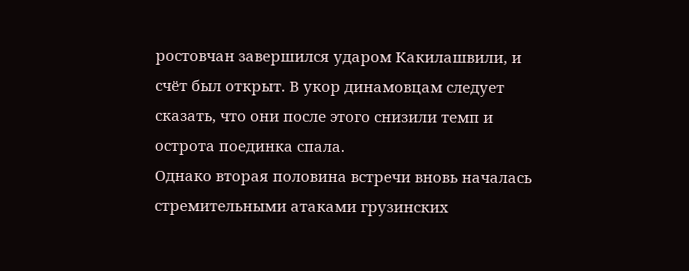ростовчан завершился ударом Какилашвили, и счёт был открыт. В укор динамовцам следует сказать, что они после этого снизили темп и острота поединка спала.
Однако вторая половина встречи вновь началась стремительными атаками грузинских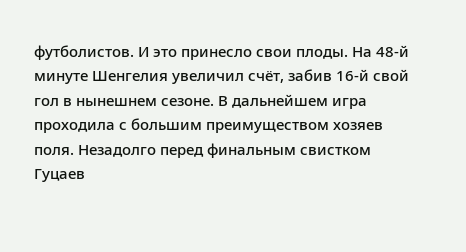футболистов. И это принесло свои плоды. На 48-й минуте Шенгелия увеличил счёт, забив 16-й свой гол в нынешнем сезоне. В дальнейшем игра проходила с большим преимуществом хозяев поля. Незадолго перед финальным свистком Гуцаев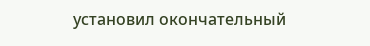установил окончательный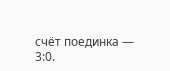счёт поединка — 3:0.